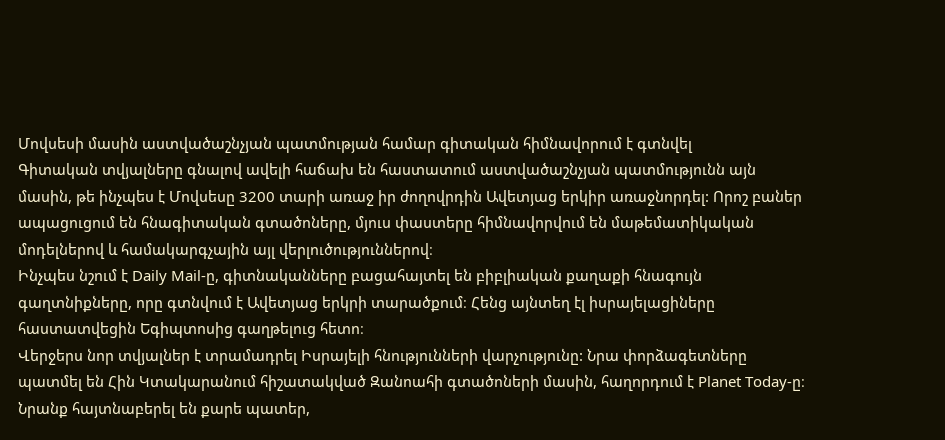Մովսեսի մասին աստվածաշնչյան պատմության համար գիտական հիմնավորում է գտնվել
Գիտական տվյալները գնալով ավելի հաճախ են հաստատում աստվածաշնչյան պատմությունն այն մասին, թե ինչպես է Մովսեսը 3200 տարի առաջ իր ժողովրդին Ավետյաց երկիր առաջնորդել: Որոշ բաներ ապացուցում են հնագիտական գտածոները, մյուս փաստերը հիմնավորվում են մաթեմատիկական մոդելներով և համակարգչային այլ վերլուծություններով։
Ինչպես նշում է Daily Mail-ը, գիտնականները բացահայտել են բիբլիական քաղաքի հնագույն գաղտնիքները, որը գտնվում է Ավետյաց երկրի տարածքում։ Հենց այնտեղ էլ իսրայելացիները հաստատվեցին Եգիպտոսից գաղթելուց հետո։
Վերջերս նոր տվյալներ է տրամադրել Իսրայելի հնությունների վարչությունը: Նրա փորձագետները պատմել են Հին Կտակարանում հիշատակված Զանոահի գտածոների մասին, հաղորդում է Planet Today-ը։ Նրանք հայտնաբերել են քարե պատեր,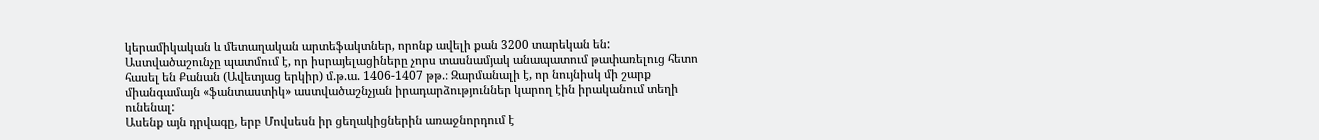կերամիկական և մետաղական արտեֆակտներ, որոնք ավելի քան 3200 տարեկան են:
Աստվածաշունչը պատմում է, որ իսրայելացիները չորս տասնամյակ անապատում թափառելուց հետո հասել են Քանան (Ավետյաց երկիր) մ.թ.ա. 1406-1407 թթ.։ Զարմանալի է, որ նույնիսկ մի շարք միանգամայն «ֆանտաստիկ» աստվածաշնչյան իրադարձություններ կարող էին իրականում տեղի ունենալ:
Ասենք այն դրվագը, երբ Մովսեսն իր ցեղակիցներին առաջնորդում է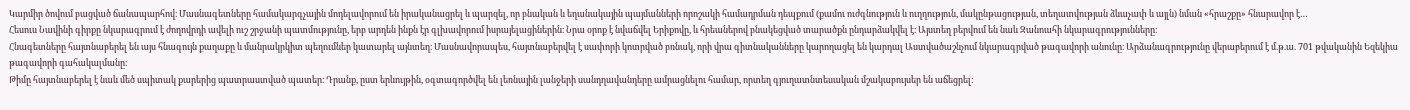Կարմիր ծովում բացված ճանապարհով։ Մասնագետները համակարգչային մոդելավորում են իրականացրել և պարզել, որ բնական և եղանակային պայմանների որոշակի համադրման դեպքում (քամու ուժգնություն և ուղղություն, մակընթացության, տեղատվության ձևաչափ և այլն) նման «հրաշքը» հնարավոր է…
Հեսուս Նավինի գիրքը նկարագրում է ժողովրդի ավելի ուշ շրջանի պատմությունը, երբ արդեն ինքն էր գլխավորում իսրայելացիներին։ Նրա օրոք է նվաճվել Երիքովը, և հրեաներով բնակեցված տարածքն ընդարձակվել է։ Այստեղ բերվում են նաև Զանոահի նկարագրությունները։
Հնագետները հայտնաբերել են այս հնագույն քաղաքը և մանրակրկիտ պեղումներ կատարել այնտեղ։ Մասնավորապես, հայտնաբերվել է սափորի կոտրված բռնակ, որի վրա գիտնականները կարողացել են կարդալ Աստվածաշնչում նկարագրված թագավորի անունը։ Արձանագրությունը վերաբերում է մ.թ.ա. 701 թվականին Եզեկիա թագավորի գահակալմանը։
Թիմը հայտնաբերել է նաև մեծ սպիտակ քարերից պատրաստված պատեր։ Դրանք, ըստ երևույթին, օգտագործվել են լեռնային լանջերի սանդղավանդերը ամրացնելու համար, որտեղ գյուղատնտեսական մշակաբույսեր են աճեցրել: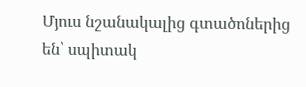Մյուս նշանակալից գտածոներից են՝ սպիտակ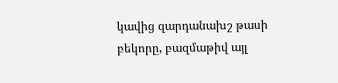կավից զարդանախշ թասի բեկորը, բազմաթիվ այլ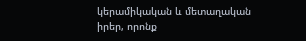կերամիկական և մետաղական իրեր, որոնք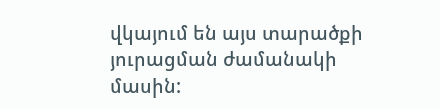վկայում են այս տարածքի յուրացման ժամանակի մասին: